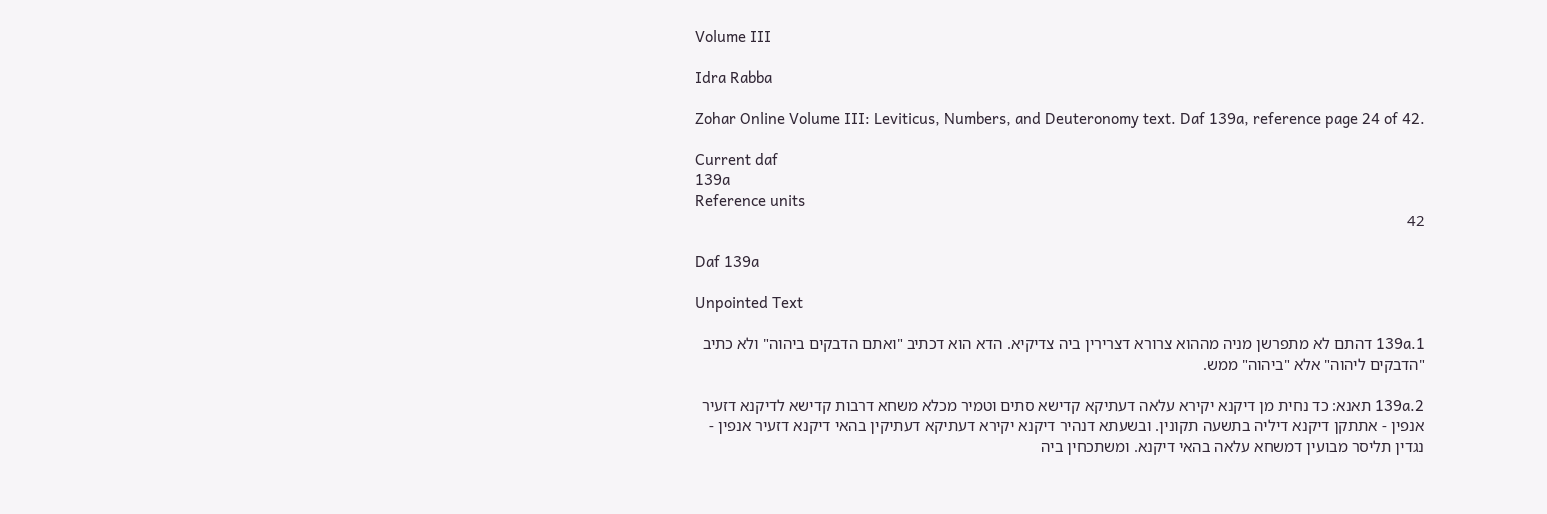Volume III

Idra Rabba

Zohar Online Volume III: Leviticus, Numbers, and Deuteronomy text. Daf 139a, reference page 24 of 42.

Current daf
139a
Reference units
42

Daf 139a

Unpointed Text

139a.1 דהתם לא מתפרשן מניה מההוא צרורא דצרירין ביה צדיקיא. הדא הוא דכתיב "ואתם הדבקים ביהוה" ולא כתיב "הדבקים ליהוה" אלא "ביהוה" ממש.

139a.2 תאנא: כד נחית מן דיקנא יקירא עלאה דעתיקא קדישא סתים וטמיר מכלא משחא דרבות קדישא לדיקנא דזעיר אנפין - אתתקן דיקנא דיליה בתשעה תקונין. ובשעתא דנהיר דיקנא יקירא דעתיקא דעתיקין בהאי דיקנא דזעיר אנפין - נגדין תליסר מבועין דמשחא עלאה בהאי דיקנא. ומשתכחין ביה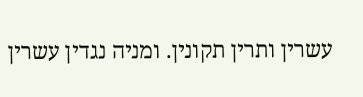עשרין ותרין תקונין. ומניה נגדין עשרין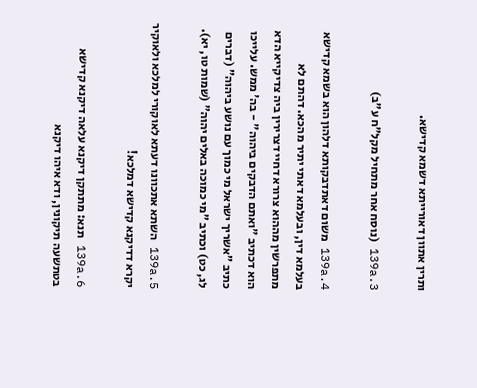ותרין אתוון דאורייתא דשמא קדישא.

139a.3 (נוסח אחר מתחיל מקל"ח ע"ב)

139a.4 משום דאתדבקותא דלהון הוא בשמא קדישא בעלמא דין, ובעלמא דאתי יתיר מהכא. דהתם לא מתפרשין מההוא צרורא דחיי דצרירין ביה צדיקייא הדא הוא דכתיב "ואתם הדבקים ביהוה" - בה' ממש. עלייכו כתיב "אשריך ישראל מי כמוך עם נושע ביהוה" (דברים לג, כט) וכתיב "מי כמוכה באלים יהוה" (שמות טו, יא).

139a.5 השתא אתכוונו דעתא לאוקורי למלכא ולאוקיר יקרא דדיקנא קדישא דמלכא!

139a.6 תנא: מתתקן דיקנא עלאה דיקנא קדישא בטתשעה תיקונין, ודא איהו דיקנא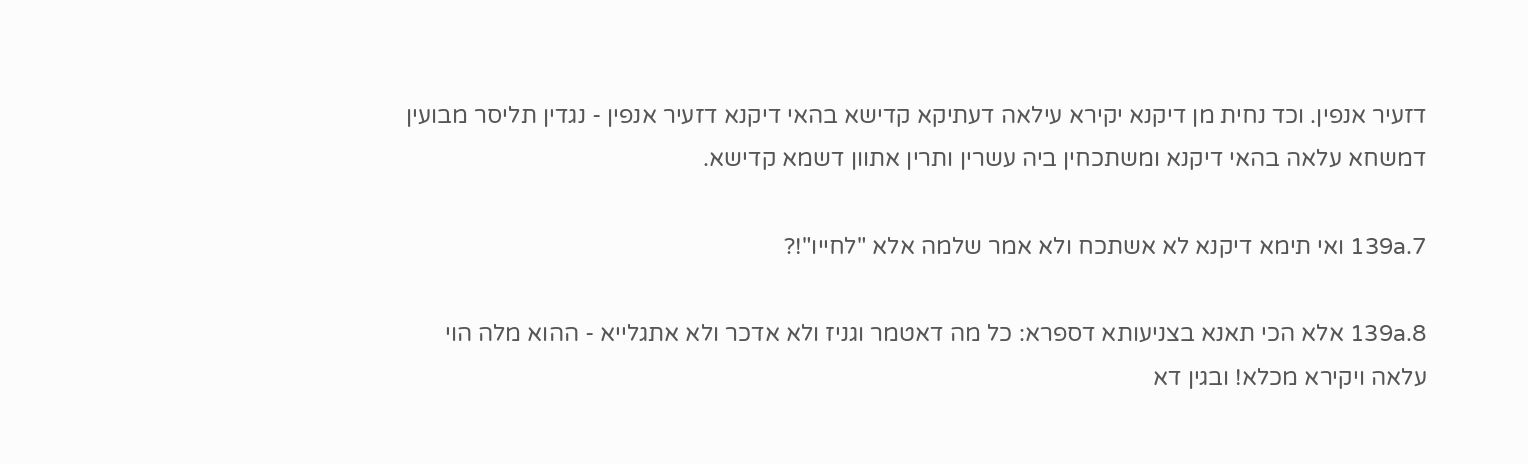דזעיר אנפין. וכד נחית מן דיקנא יקירא עילאה דעתיקא קדישא בהאי דיקנא דזעיר אנפין - נגדין תליסר מבועין דמשחא עלאה בהאי דיקנא ומשתכחין ביה עשרין ותרין אתוון דשמא קדישא.

139a.7 ואי תימא דיקנא לא אשתכח ולא אמר שלמה אלא "לחייו"!?

139a.8 אלא הכי תאנא בצניעותא דספרא: כל מה דאטמר וגניז ולא אדכר ולא אתגלייא - ההוא מלה הוי עלאה ויקירא מכלא! ובגין דא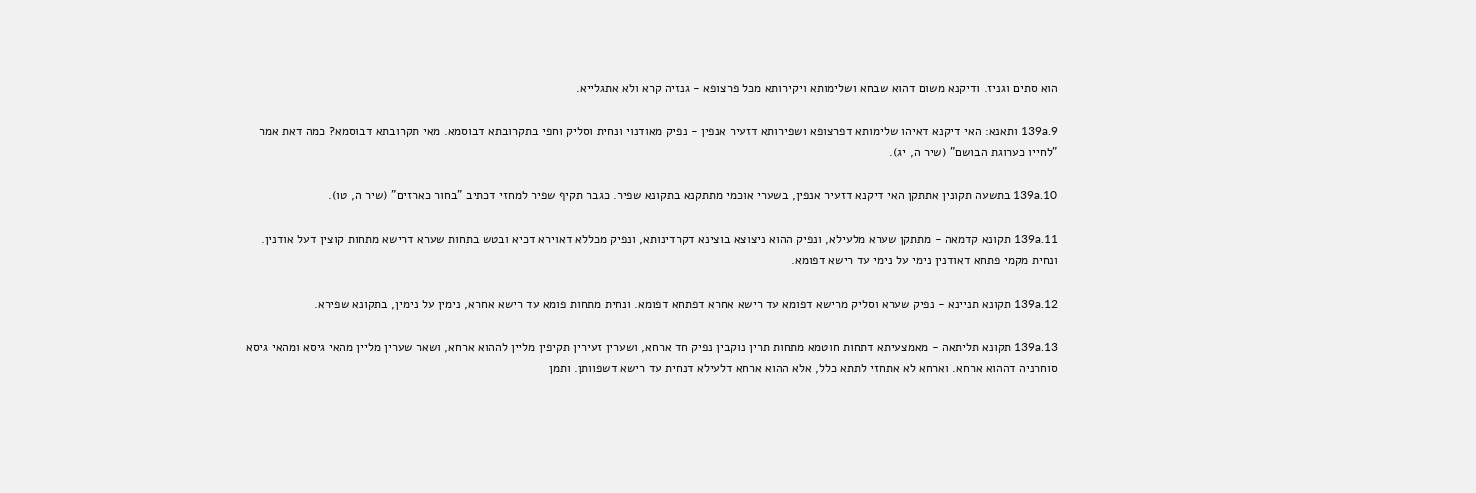הוא סתים וגניז. ודיקנא משום דהוא שבחא ושלימותא ויקירותא מכל פרצופא - גנזיה קרא ולא אתגלייא.

139a.9 ותאנא: האי דיקנא דאיהו שלימותא דפרצופא ושפירותא דזעיר אנפין - נפיק מאודנוי ונחית וסליק וחפי בתקרובתא דבוסמא. מאי תקרובתא דבוסמא? כמה דאת אמר "לחייו כערוגת הבושם" (שיר ה, יג).

139a.10 בתשעה תקונין אתתקן האי דיקנא דזעיר אנפין, בשערי אוכמי מתתקנא בתקונא שפיר. כגבר תקיף שפיר למחזי דכתיב "בחור כארזים" (שיר ה, טו).

139a.11 תקונא קדמאה - מתתקן שערא מלעילא, ונפיק ההוא ניצוצא בוצינא דקרדינותא, ונפיק מכללא דאוירא דכיא ובטש בתחות שערא דרישא מתחות קוצין דעל אודנין. ונחית מקמי פתחא דאודנין נימי על נימי עד רישא דפומא.

139a.12 תקונא תניינא - נפיק שערא וסליק מרישא דפומא עד רישא אחרא דפתחא דפומא. ונחית מתחות פומא עד רישא אחרא, נימין על נימין, בתקונא שפירא.

139a.13 תקונא תליתאה - מאמצעיתא דתחות חוטמא מתחות תרין נוקבין נפיק חד ארחא, ושערין זעירין תקיפין מליין לההוא ארחא, ושאר שערין מליין מהאי גיסא ומהאי גיסא סוחרניה דההוא ארחא. וארחא לא אתחזי לתתא כלל, אלא ההוא ארחא דלעילא דנחית עד רישא דשפוותן. ותמן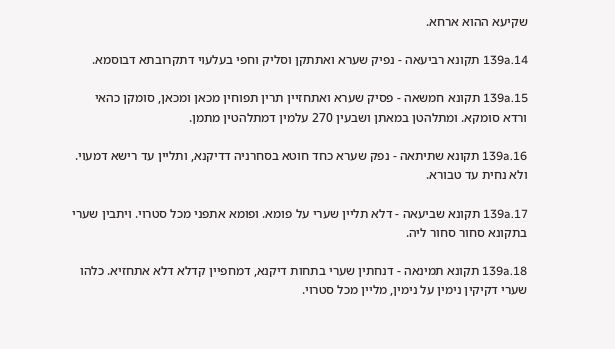שקיעא ההוא ארחא.

139a.14 תקונא רביעאה - נפיק שערא ואתתקן וסליק וחפי בעלעוי דתקרובתא דבוסמא.

139a.15 תקונא חמשאה - פסיק שערא ואתחזיין תרין תפוחין מכאן ומכאן, סומקן כהאי ורדא סומקא. ומתלהטן במאתן ושבעין 270 עלמין דמתלהטין מתמן.

139a.16 תקונא שתיתאה - נפק שערא כחד חוטא בסחרניה דדיקנא, ותליין עד רישא דמעוי. ולא נחית עד טבורא.

139a.17 תקונא שביעאה - דלא תליין שערי על פומא. ופומא אתפני מכל סטרוי. ויתבין שערי בתקונא סחור סחור ליה.

139a.18 תקונא תמינאה - דנחתין שערי בתחות דיקנא, דמחפיין קדלא דלא אתחזיא. כלהו שערי דקיקין נימין על נימין, מליין מכל סטרוי.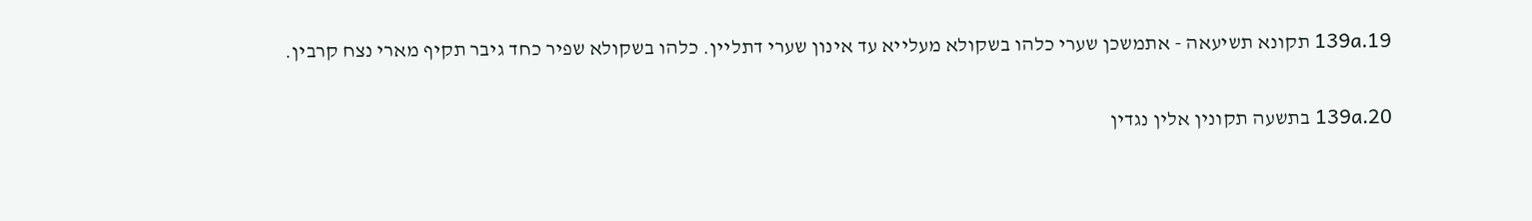139a.19 תקונא תשיעאה - אתמשכן שערי כלהו בשקולא מעלייא עד אינון שערי דתליין. כלהו בשקולא שפיר כחד גיבר תקיף מארי נצח קרבין.

139a.20 בתשעה תקונין אלין נגדין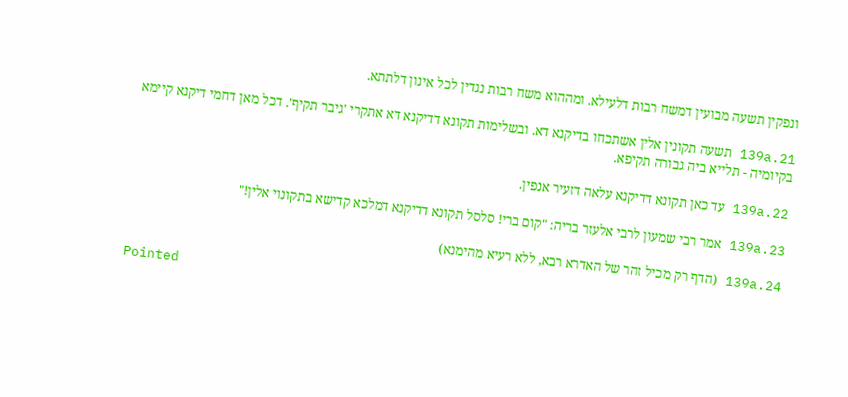ונפקין תשעה מבועין דמשח רבות דלעילא. ומההוא משח רבות נגדין לכל אינון דלתתא.

139a.21 תשעה תקונין אלין אשתכחו בדיקנא דא. ובשלימות תקונא דדיקנא דא אתקרי 'גיבר תקיף'. דכל מאן דחמי דיקנא קיימא בקיומיה - תלייא ביה גבורה תקיפא.

139a.22 עד כאן תקונא דדיקנא עלאה דזעיר אנפין.

139a.23 אמר רבי שמעון לרבי אלעזר בריה: "קום ברי! סלסל תקונא דדיקנא דמלכא קדישא בתקונוי אלין!"

139a.24 (הדף רק מכיל זהר של האדרא רבא, ללא רעיא מהימנא)

Pointed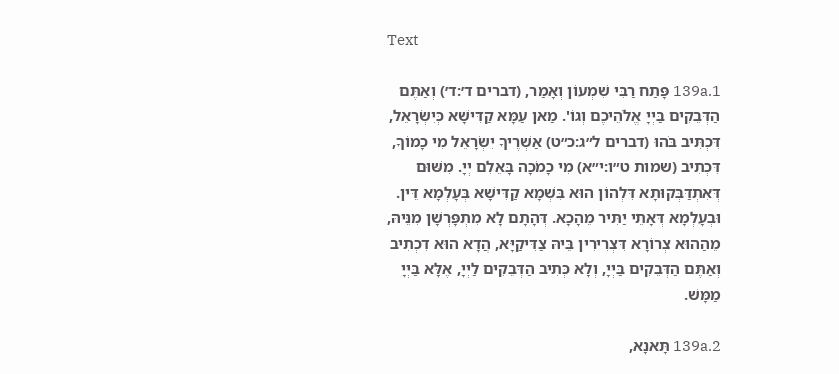Text

139a.1 פָּתַח רַבִּי שִׁמְעוֹן וְאָמַר, (דברים ד׳:ד׳) וְאַתֶּם הַדְּבֵקִים בַּיְיָ אֱלֹהֵיכֶם וְגוֹ'. מַאן עַמָּא קַדִּישָׁא כְּיִשְׂרָאֵל, דִּכְתִּיב בֹּהוּ (דברים ל״ג:כ״ט) אַשְׁרֶיךָ יִשְׂרָאֵל מִי כָמוֹךָ, דִּכְתִיב (שמות ט״ו:י״א) מִי כָמֹכָה בָּאֵלִם יְיָ. מִשּׁוּם דְּאִתְדַּבְּקוּתָא דִּלְהוֹן הוּא בִּשְׁמָא קַדִּישָׁא בְּעָלְמָא דֵּין. וּבְעָלְמָא דְּאָתֵי יַתִּיר מֵהָכָא. דְּהָתָם לָא מִתְפָּרְשָׁן מִנֵּיהּ, מֵהַהוּא צְרוֹרָא דִּצְרִירִין בֵּיהּ צַדִּיקַיָּא, הֲדָא הוּא דִכְתִיב וְאַתֶּם הַדְּבֵקִים בַּיְיָ, וְלָא כְּתִיב הַדְּבֵקִים לַיְיָ, אֶלָּא בַּיְיָ מַמָּשׁ.

139a.2 תָּאנָא,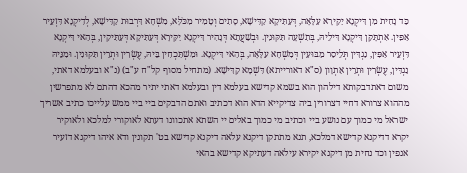כַּד נָחִית מִן דִּיקְנָא יַקִּירָא עִלָּאָה, דְּעַתִּיקָא קַדִּישָׁא, סָתִים וְטָמִיר מִכֹּלָּא, מִשְׁחָא דִּרְבוּת קַדִּישָׁא, לְדִיקְנָא דִּזְעֵיר אַפִּין. אִתְתָּקַּן דִּיקְנָא דִּילֵיהּ, בְּתִשְׁעָה תִּקּוּנִין. וּבְשַׁעֲתָא דְּנָהִיר דִּיקְנָא יַקִּירָא דְּעַתִּיקָא דְּעַתִּיקִין, בְּהַאי דִּיקְנָא דִּזְעֵיר אַפִּין, נַגְדִּין תְּלֵיסַר מַבּוּעִין דְּמִשְׁחָא עִלָּאָה, בְּהַאי דִּיקְנָא. וּמִשְׁתַּכְחִין בֵּיהּ, עֶשְׂרִין וּתְרֵין תִּקּוּנִין. וּמִנֵּיהּ נַגְדִּין, עֶשְׂרִין וּתְרֵין אַתְוָון (ס"א דאורייתא) דִּשְׁמָא קַדִּישָׁא. (מתחיל מסוף קל"ח ע"ב) (נ"א ובעלמא דאתי, משום דאתדבקותא דילהון הוא בשמא קדישא בעלמא דין ובעלמא דאתי יתיר מהכא דהתם לא מתפרשין מההוא צרורא דחיי דצרורין ביה צדיקייא הדא הוא דכתיב ואתם הדבקים ביי ביי ממש עלייכו כתיב אשריך ישראל מי כמוך עם נושע ביי וכתיב מי כמוך באלים יי השתא אתכוונו דעתא לאוקורי למלכא ולאוקיר יקרא דדיקנא קדישא דמלכא, תנא מתתקן דיקנא עלאה דיקנא קדישא בט' תקונין ודא איהו דיקנא דזעיר אנפין וכד נחית מן דיקנא יקירא עילאה דעתיקא קדישא בהאי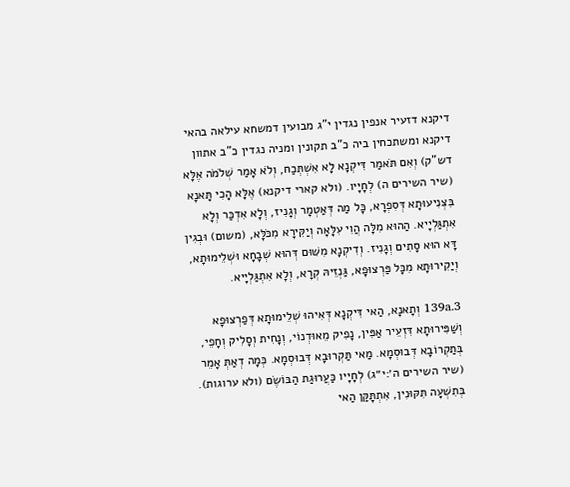דיקנא דזעיר אנפין נגדין י"ג מבועין דמשחא עילאה בהאי דיקנא ומשתכחין ביה כ"ב תקונין ומניה נגדין כ"ב אתוון דש"ק) וְאִם תֹּאמַר דִּיקְנָא לָא אִשְׁתְּכַח, וְלֹא אָמַר שְׁלֹמֹה אֶלָּא (שיר השירים ה) לְחָיָיו. (ולא קארי דיקנא) אֶלָּא הָכִי תָּאנָא בִּצְנִיעוּתָא דְּסִפְרָא, כָּל מַה דְּאַטְמָר וְגָנִיז, וְלָא אִדְכַּר וְלָא אִתְגַּלְיָיא. הַהוּא מִלָּה הֲוִי עִלָּאָה וְיַקִּירָא מִכֹּלָּא, (משום) וּבְגִין דָּא הוּא סָתִים וְגָנִיז. וְדִיקְנָא מִשּׁוּם דְּהוּא שְׁבָחָא וּשְׁלֵימוּתָא, וְיַקִירוּתָא מִכָּל פַּרְצוּפָא, גַּנְזֵיהּ קְרָא, וְלָא אִתְגַּלְיָיא.

139a.3 וְתָאנָא, הַאי דִּיקְנָא דְּאִיהוּ שְׁלֵימוּתָא דְּפַרְצוּפָא וְשַׁפִּירוּתָא דִּזְעֵיר אַפִּין, נָפִיק מֵאוּדְנוֹי, וְנָחִית וְסָלִיק וְחָפֵי, בְּתַקְרוֹבָא דְּבוּסְמָא. מַאי תַּקְרוּבָא דְּבוּסְמָא. כְּמָה דְאַתְּ אָמֵר (שיר השירים ה׳:י״ג) לְחָיָיו כַּעֲרוּגַת הַבּוֹשֶׂם (ולא ערוגות). בְּתִשְׁעָה תִּקּוּנִין, אִתְתָּקַּן הַאי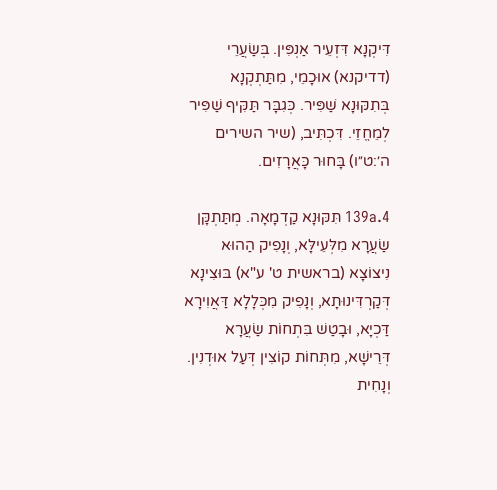דִּיקְנָא דִּזְעֵיר אַנְפִּין. בְּשַׂעֲרֵי (דדיקנא) אוּכָמֵי, מִתַּתְקְנָא בְּתִקּוּנָא שַׁפִּיר. כְּגִבָּר תַּקִּיף שַׁפִּיר לְמֵחֱזֵי. דִּכְתִּיב, (שיר השירים ה׳:ט״ו) בָּחוּר כָּאֲרָזִים.

139a.4 תִּקּוּנָא קַדְמָאָה. מְתַּתְקָּן שַׂעֲרָא מִלְּעֵילָּא, וְנָפִיק הַהוּא נִיצוֹצָא (בראשית ט' ע"א) בּוּצִינָא דְּקַרְדִּינוּתָא, וְנָפִיק מִכְּלָלָא דַּאֲוִירָא דַּכְיָא, וּבָטַשׁ בִּתְחוֹת שַׂעֲרָא דְּרֵישָׁא, מִתְּחוֹת קוֹצִין דְּעַל אוּדְנִין. וְנָחִית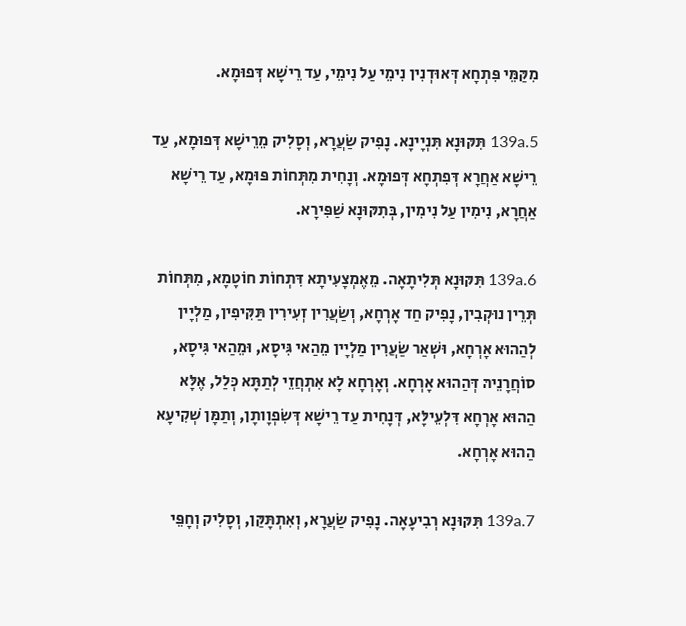מִקַּמֵּי פִּתְחָא דְּאוּדְנִין נִימֵי עַל נִימֵי, עַד רֵישָׁא דְּפוּמָא.

139a.5 תִּקּוּנָא תִּנְיָינָא. נָפִיק שַׂעֲרָא, וְסָלִיק מֵרֵישָׁא דְּפוּמָא, עַד רֵישָׁא אַחֲרָא דְּפִתְחָא דְּפוּמָא. וְנָחִית מִתְּחוֹת פּוּמָא, עַד רֵישָׁא אַחֲרָא, נִימִין עַל נִימִין, בְּתִקּוּנָא שַׁפִּירָא.

139a.6 תִּקּוּנָא תְּלִיתָאָה. מֵאֶמְצָעִיתָא דִּתְחוֹת חוֹטָמָא, מִתְּחוֹת תְּרֵין נוּקְבִין, נָפִיק חַד אָרְחָא, וְשַׂעֲרִין זְעִירִין תַּקִּיפִין, מַלְיָין לְהַהוּא אָרְחָא, וּשְׁאַר שַׂעֲרִין מַלְיָין מֵהַאי גִּיסָא, וּמֵהַאי גִּיסָא, סוֹחֲרָנֵיהּ דְּהַהוּא אָרְחָא. וְאָרְחָא לָא אִתְחֲזֵי לְתַתָּא כְּלַל, אֶלָּא הַהוּא אָרְחָא דִּלְעֵילָּא, דְּנָחִית עַד רֵישָׁא דְּשִׂפְוָותָן, וְתַמָּן שְׁקִיעָא הַהוּא אָרְחָא.

139a.7 תִּקּוּנָא רְבִיעָאָה. נָפִיק שַׂעֲרָא, וְאִתְתָּקַּן, וְסָלִיק וְחָפֵּי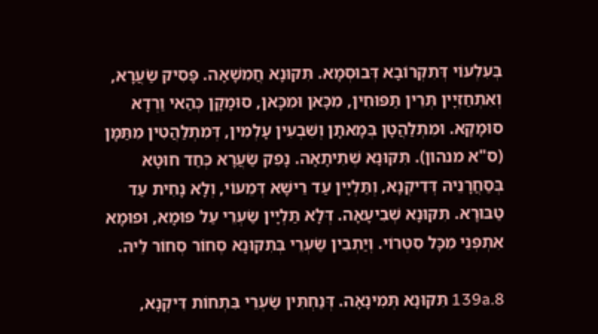בְּעִלְעוֹי דְּתִקְרוֹבָא דְּבוּסְמָא. תִּקּוּנָא חֲמִשָׁאָה. פָּסִיק שַׂעֲרָא, וְאִתְחַזְיָין תְּרֵין תַּפּוּחִין, מִכָּאן וּמִכָּאן, סוּמָקָן כְּהַאי וַרְדָא סוּמָקָא. וּמִתְלַהֲטָן בְּמָאתָן וְשִׁבְעִין עָלְמִין, דְּמִתְלַהֲטִין מִתַּמָּן (ס"א מנהון). תִּקּוּנָא שְׁתִיתָאָה. נָפִק שַׂעֲרָא כְּחַד חוּטָא בְּסַחֲרָנֵיהּ דְּדִיקְנָא, וְתַּלְיָין עַד רֵישָׁא דְּמֵעוֹי, וְלָא נָחִית עַד טַבּוּרָא. תִּקּוּנָא שְׁבִיעָאָה. דְּלָא תַּלְיָין שַׂעְרֵי עַל פּוּמָא, וּפוּמָא אִתְפְּנֵי מִכָּל סִטְרוֹי. וְיַתְבִין שַׂעְרֵי בְּתִקּוּנָא סְחוֹר סְחוֹר לֵיהּ.

139a.8 תִּקּוּנָא תְּמִינָאָה. דְּנַחְתִּין שַׂעְרֵי בִּתְחוֹת דִּיקְנָא,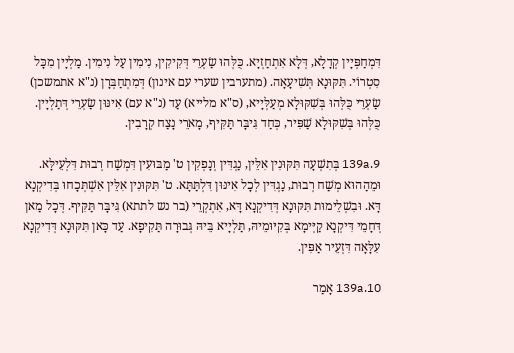דִּמְחַפְּיָין קְדָלָא, דְּלָא אִתְחַזְיָא. כֻּלְּהוּ שַׂעְרֵי דְּקִיקִין, נִימִין עַל נִימִין. מַלְיָין מִכָּל סִטְרוֹי. תִּקּוּנָא תְּשִׁיעָאָה. (מתערבין שערי עם אינון) דְּמִתְחַבְּרָן (נ"א אתמשכן) שַׂעְרֵי כֻּלְּהוּ בְּשִׁקּוּלָא מְעַלְּיָיא, (ס"א מלייא) עַד (נ"א עם) אִינּוּן שַׂעְרֵי דְּתַלְיָין. כֻּלְּהוּ בְּשִׁקּוּלָא שַׁפִּיר, כְּחַד גִּיבָּר תַּקִּיף, מָארֵי נָצַח קְרָבִין.

139a.9 בְּתִשְׁעָה תִּקּוּנִין אִלֵּין, נַגְדִּין וְנָפְקִין ט' מַבּוּעִין דִּמְשַׁח רְבוּת דִּלְעֵילָּא. וּמֵהַהוּא מְשַׁח רְבוּת, נַגְדִּין לְכָל אִינּוּן דִּלְתַּתָּא. ט' תִּקּוּנִין אִלֵּין אִשְׁתְּכָחוּ בְּדִיקְנָא דָּא. וּבִשְׁלֵימוּת תִּקּוּנָא דְּדִיקְנָא דָּא, אִתְקְרֵי (בר נש לתתא) גִּיבָּר תַּקִּיף. דְּכָל מַאן דְּחָמֵי דִּיקְנָא קַיְּימָא בְּקִיּוּמֵיהּ, תַּלְיָיא בֵּיהּ גְּבוּרָה תַּקִיפָא. עַד כָּאן תִּקּוּנָא דְּדִיקְנָא עִלָּאָה דִּזְעֵיר אַפִּין.

139a.10 אָמַר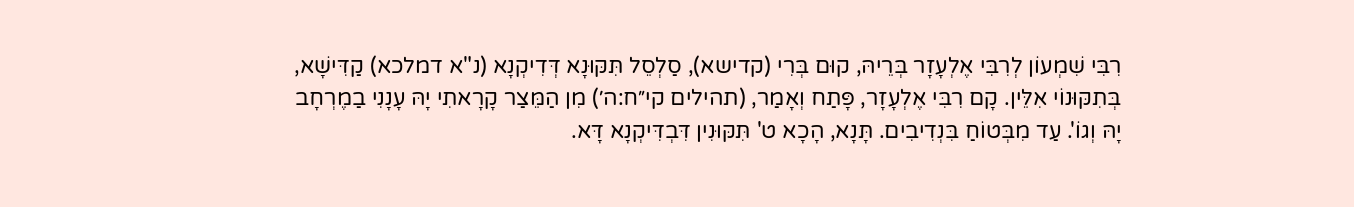רִבִּי שִׁמְעוֹן לְרִבִּי אֶלְעָזָר בְּרֵיהּ, קוּם בְּרִי (קדישא), סַלְסֵל תִּקּוּנָא דְּדִיקְנָא (נ"א דמלכא) קַדִּישָׁא, בְּתִקּוּנוֹי אִלֵּין. קָם רִבִּי אֶלְעָזָר, פָּתַח וְאָמַר, (תהילים קי״ח:ה׳) מִן הַמֵּצַר קָרָאתִי יָהּ עָנָנִי בַמֶרְחָב יָהּ וְגוֹ'. עַד מִבְּטוֹחַ בִּנְדִיבִים. תָּנָא, הָכָא ט' תִּקּוּנִין דִּבְדִּיקְנָא דָּא.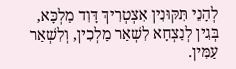לְהָנֵי תִּקּוּנִין אִצְטְרִיךְ דָּוִד מַלְכָּא, בְּגִין לְנַצְחָא לִשְׁאַר מַלְכִין, וְלִשְׁאַר עַמִּין.